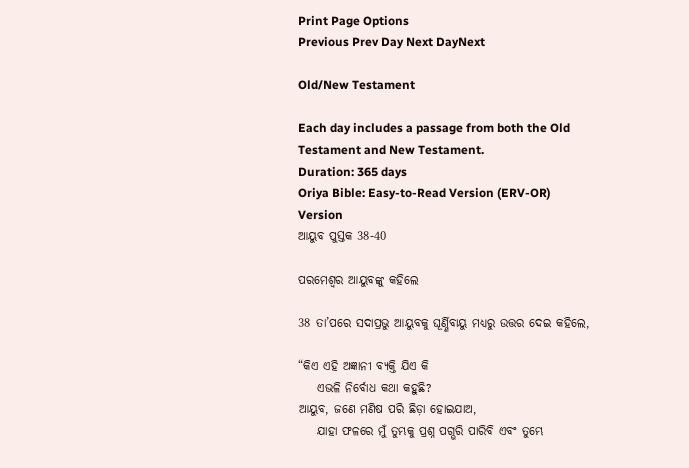Print Page Options
Previous Prev Day Next DayNext

Old/New Testament

Each day includes a passage from both the Old Testament and New Testament.
Duration: 365 days
Oriya Bible: Easy-to-Read Version (ERV-OR)
Version
ଆୟୁବ ପୁସ୍ତକ 38-40

ପରମେଶ୍ୱର ଆୟୁବଙ୍କୁ କହିଲେ

38 ତା’ପରେ ସଦାପ୍ରଭୁ ଆୟୁବକୁ ଘୂର୍ଣ୍ଣିବାୟୁ ମଧ୍ୟରୁ ଉତ୍ତର ଦେଇ କହିଲେ,

“କିଏ ଏହି ଅଜ୍ଞାନୀ ବ୍ୟକ୍ତି ଯିଏ କି
    ଏଭଳି ନିର୍ବୋଧ କଥା କହୁଛି?
ଆୟୁବ, ଜଣେ ମଣିଷ ପରି ଛିଡ଼ା ହୋଇଯାଅ,
    ଯାହା ଫଳରେ ମୁଁ ତୁମ୍ଭକୁ ପ୍ରଶ୍ନ ପଗ୍ଭରି ପାରିବି ଏବଂ ତୁମ୍ଭେ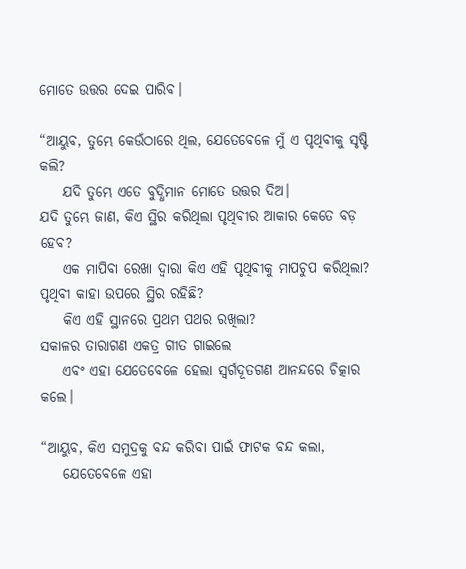ମୋତେ ଉତ୍ତର ଦେଇ ପାରିବ।

“ଆୟୁବ, ତୁମ୍ଭେ କେଉଁଠାରେ ଥିଲ, ଯେତେବେଳେ ମୁଁ ଏ ପୃଥିବୀକୁ ସୃଷ୍ଟି କଲି?
    ଯଦି ତୁମ୍ଭେ ଏତେ ବୁଦ୍ଧିମାନ ମୋତେ ଉତ୍ତର ଦିଅ।
ଯଦି ତୁମ୍ଭେ ଜାଣ, କିଏ ସ୍ଥିର କରିଥିଲା ପୃଥିବୀର ଆକାର କେତେ ବଡ଼ ହେବ?
    ଏକ ମାପିବା ରେଖା ଦ୍ୱାରା କିଏ ଏହି ପୃଥିବୀକୁ ମାପଚୁପ କରିଥିଲା?
ପୃଥିବୀ କାହା ଉପରେ ସ୍ଥିର ରହିଛି?
    କିଏ ଏହି ସ୍ଥାନରେ ପ୍ରଥମ ପଥର ରଖିଲା?
ସକାଳର ତାରାଗଣ ଏକତ୍ର ଗୀତ ଗାଇଲେ
    ଏବଂ ଏହା ଯେତେବେଳେ ହେଲା ସ୍ୱର୍ଗଦୂତଗଣ ଆନନ୍ଦରେ ଚିତ୍କାର କଲେ।

“ଆୟୁବ, କିଏ ସମୁଦ୍ରକୁ ବନ୍ଦ କରିବା ପାଇଁ ଫାଟକ ବନ୍ଦ କଲା,
    ଯେତେବେଳେ ଏହା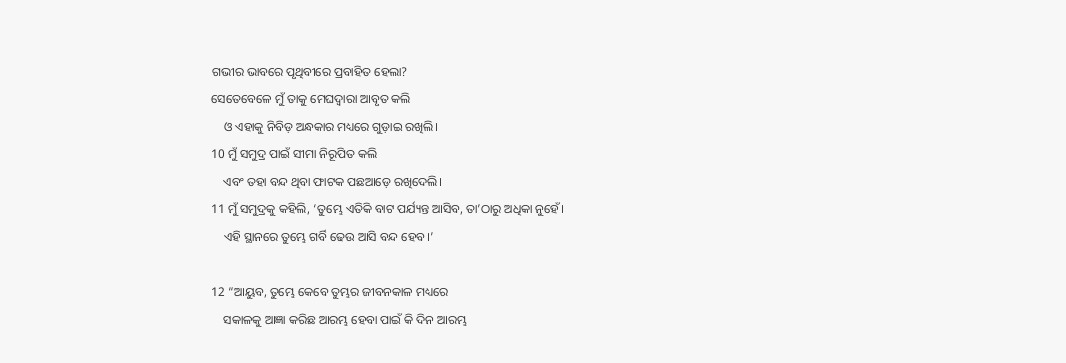ଗଭୀର ଭାବରେ ପୃଥିବୀରେ ପ୍ରବାହିତ ହେଲା?
ସେତେବେଳେ ମୁଁ ତାକୁ ମେଘଦ୍ୱାରା ଆବୃତ କଲି
    ଓ ଏହାକୁ ନିବିଡ଼ ଅନ୍ଧକାର ମଧ୍ୟରେ ଗୁଡ଼ାଇ ରଖିଲି।
10 ମୁଁ ସମୁଦ୍ର ପାଇଁ ସୀମା ନିରୂପିତ କଲି
    ଏବଂ ତହା ବନ୍ଦ ଥିବା ଫାଟକ ପଛଆଡ଼େ ରଖିଦେଲି।
11 ମୁଁ ସମୁଦ୍ରକୁ କହିଲି, ‘ତୁମ୍ଭେ ଏତିକି ବାଟ ପର୍ଯ୍ୟନ୍ତ ଆସିବ, ତା’ଠାରୁ ଅଧିକା ନୁହେଁ।
    ଏହି ସ୍ଥାନରେ ତୁମ୍ଭେ ଗର୍ବି ଢେଉ ଆସି ବନ୍ଦ ହେବ।’

12 “ଆୟୁବ, ତୁମ୍ଭେ କେବେ ତୁମ୍ଭର ଜୀବନକାଳ ମଧ୍ୟରେ
    ସକାଳକୁ ଆଜ୍ଞା କରିଛ ଆରମ୍ଭ ହେବା ପାଇଁ କି ଦିନ ଆରମ୍ଭ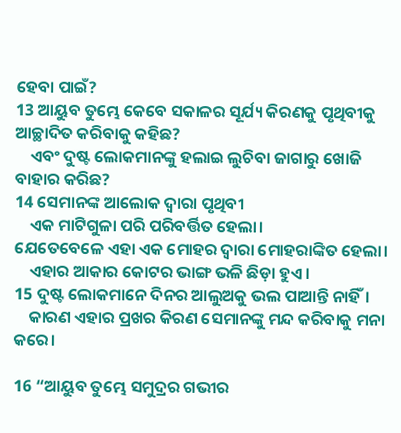ହେବା ପାଇଁ?
13 ଆୟୁବ ତୁମ୍ଭେ କେବେ ସକାଳର ସୂର୍ଯ୍ୟ କିରଣକୁ ପୃଥିବୀକୁ ଆଚ୍ଛାଦିତ କରିବାକୁ କହିଛ?
    ଏବଂ ଦୁଷ୍ଟ ଲୋକମାନଙ୍କୁ ହଲାଇ ଲୁଚିବା ଜାଗାରୁ ଖୋଜି ବାହାର କରିଛ?
14 ସେମାନଙ୍କ ଆଲୋକ ଦ୍ୱାରା ପୃଥିବୀ
    ଏକ ମାଟିଗୁଳା ପରି ପରିବର୍ତ୍ତିତ ହେଲା।
ଯେତେବେଳେ ଏହା ଏକ ମୋହର ଦ୍ୱାରା ମୋହରାଙ୍କିତ ହେଲା।
    ଏହାର ଆକାର କୋଟର ଭାଙ୍ଗ ଭଳି ଛିଡ଼ା ହୁଏ।
15 ଦୁଷ୍ଟ ଲୋକମାନେ ଦିନର ଆଲୁଅକୁ ଭଲ ପାଆନ୍ତି ନାହିଁ।
    କାରଣ ଏହାର ପ୍ରଖର କିରଣ ସେମାନଙ୍କୁ ମନ୍ଦ କରିବାକୁ ମନା କରେ।

16 “ଆୟୁବ ତୁମ୍ଭେ ସମୁଦ୍ରର ଗଭୀର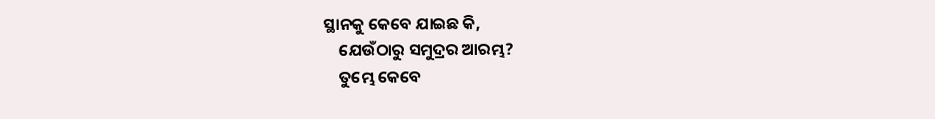ସ୍ଥାନକୁ କେବେ ଯାଇଛ କି,
    ଯେଉଁଠାରୁ ସମୁଦ୍ରର ଆରମ୍ଭ?
    ତୁମ୍ଭେ କେବେ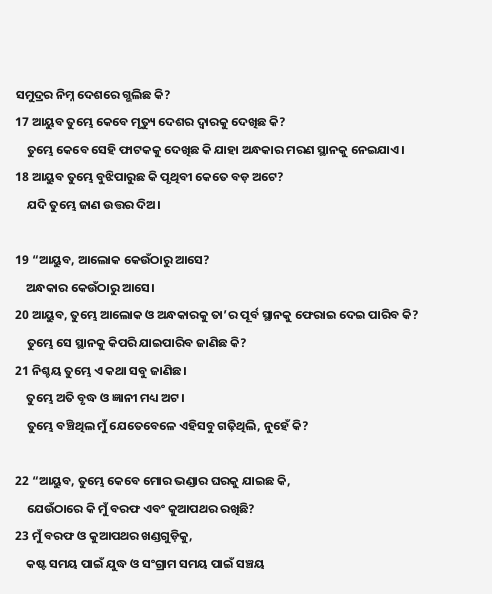ସମୁଦ୍ରର ନିମ୍ନ ଦେଶରେ ଗ୍ଭଲିଛ କି?
17 ଆୟୁବ ତୁମ୍ଭେ କେବେ ମୃତ୍ୟୁ ଦେଶର ଦ୍ୱାରକୁ ଦେଖିଛ କି?
    ତୁମ୍ଭେ କେବେ ସେହି ଫାଟକକୁ ଦେଖିଛ କି ଯାହା ଅନ୍ଧକାର ମରଣ ସ୍ଥାନକୁ ନେଇଯାଏ।
18 ଆୟୁବ ତୁମ୍ଭେ ବୁଝିପାରୁଛ କି ପୃଥିବୀ କେତେ ବଡ଼ ଅଟେ?
    ଯଦି ତୁମ୍ଭେ ଜାଣ ଉତ୍ତର ଦିଅ।

19 “ଆୟୁବ, ଆଲୋକ କେଉଁଠାରୁ ଆସେ?
    ଅନ୍ଧକାର କେଉଁଠାରୁ ଆସେ।
20 ଆୟୁବ, ତୁମ୍ଭେ ଆଲୋକ ଓ ଅନ୍ଧକାରକୁ ତା’ର ପୂର୍ବ ସ୍ଥାନକୁ ଫେରାଇ ଦେଇ ପାରିବ କି?
    ତୁମ୍ଭେ ସେ ସ୍ଥାନକୁ କିପରି ଯାଇପାରିବ ଜାଣିଛ କି?
21 ନିଶ୍ଚୟ ତୁମ୍ଭେ ଏ କଥା ସବୁ ଜାଣିଛ।
    ତୁମ୍ଭେ ଅତି ବୃଦ୍ଧ ଓ ଜ୍ଞାନୀ ମଧ୍ୟ ଅଟ।
    ତୁମ୍ଭେ ବଞ୍ଚିଥିଲ ମୁଁ ଯେତେବେଳେ ଏହିସବୁ ଗଢ଼ିଥିଲି, ନୁହେଁ କି?

22 “ଆୟୁବ, ତୁମ୍ଭେ କେବେ ମୋର ଭଣ୍ଡାର ଘରକୁ ଯାଇଛ କି,
    ଯେଉଁଠାରେ କି ମୁଁ ବରଫ ଏବଂ କୁଆପଥର ରଖିଛି?
23 ମୁଁ ବରଫ ଓ କୁଆପଥର ଖଣ୍ଡଗୁଡ଼ିକୁ,
    କଷ୍ଟ ସମୟ ପାଇଁ ଯୁଦ୍ଧ ଓ ସଂଗ୍ରାମ ସମୟ ପାଇଁ ସଞ୍ଚୟ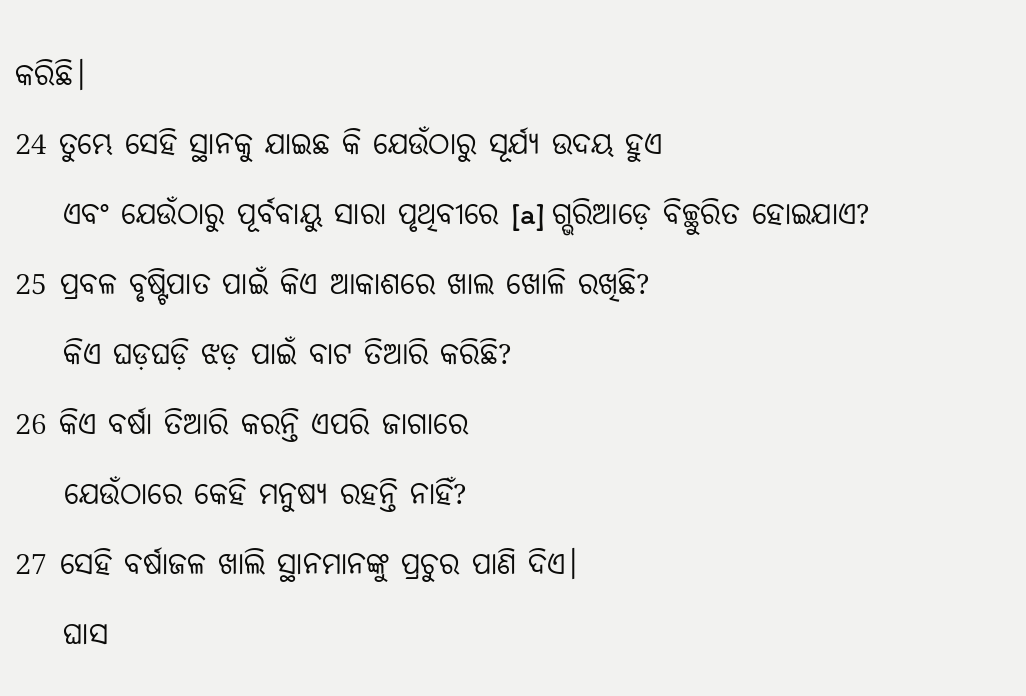କରିଛି।
24 ତୁମ୍ଭେ ସେହି ସ୍ଥାନକୁ ଯାଇଛ କି ଯେଉଁଠାରୁ ସୂର୍ଯ୍ୟ ଉଦୟ ହୁଏ
    ଏବଂ ଯେଉଁଠାରୁ ପୂର୍ବବାୟୁ ସାରା ପୃଥିବୀରେ [a] ଗ୍ଭରିଆଡ଼େ ବିଚ୍ଛୁରିତ ହୋଇଯାଏ?
25 ପ୍ରବଳ ବୃଷ୍ଟିପାତ ପାଇଁ କିଏ ଆକାଶରେ ଖାଲ ଖୋଳି ରଖିଛି?
    କିଏ ଘଡ଼ଘଡ଼ି ଝଡ଼ ପାଇଁ ବାଟ ତିଆରି କରିଛି?
26 କିଏ ବର୍ଷା ତିଆରି କରନ୍ତି ଏପରି ଜାଗାରେ
    ଯେଉଁଠାରେ କେହି ମନୁଷ୍ୟ ରହନ୍ତି ନାହିଁ?
27 ସେହି ବର୍ଷାଜଳ ଖାଲି ସ୍ଥାନମାନଙ୍କୁ ପ୍ରଚୁର ପାଣି ଦିଏ।
    ଘାସ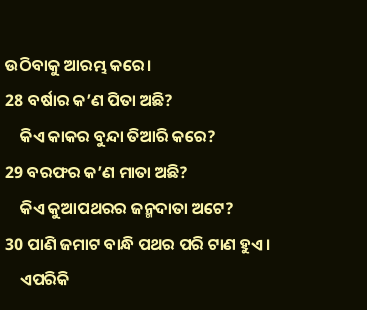ଉଠିବାକୁ ଆରମ୍ଭ କରେ।
28 ବର୍ଷାର କ’ଣ ପିତା ଅଛି?
    କିଏ କାକର ବୁନ୍ଦା ତିଆରି କରେ?
29 ବରଫର କ’ଣ ମାତା ଅଛି?
    କିଏ କୁଆପଥରର ଜନ୍ମଦାତା ଅଟେ?
30 ପାଣି ଜମାଟ ବାନ୍ଧି ପଥର ପରି ଟାଣ ହୁଏ।
    ଏପରିକି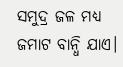ସମୁଦ୍ର ଜଳ ମଧ୍ୟ ଜମାଟ ବାନ୍ଧି ଯାଏ।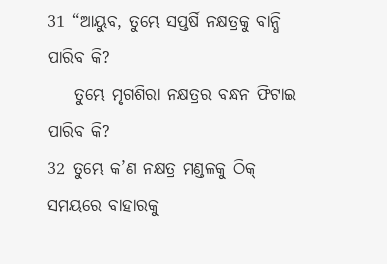31 “ଆୟୁବ, ତୁମ୍ଭେ ସପ୍ତର୍ଷି ନକ୍ଷତ୍ରକୁ ବାନ୍ଧି ପାରିବ କି?
    ତୁମ୍ଭେ ମୃଗଶିରା ନକ୍ଷତ୍ରର ବନ୍ଧନ ଫିଟାଇ ପାରିବ କି?
32 ତୁମ୍ଭେ କ’ଣ ନକ୍ଷତ୍ର ମଣ୍ଡଳକୁ ଠିକ୍ ସମୟରେ ବାହାରକୁ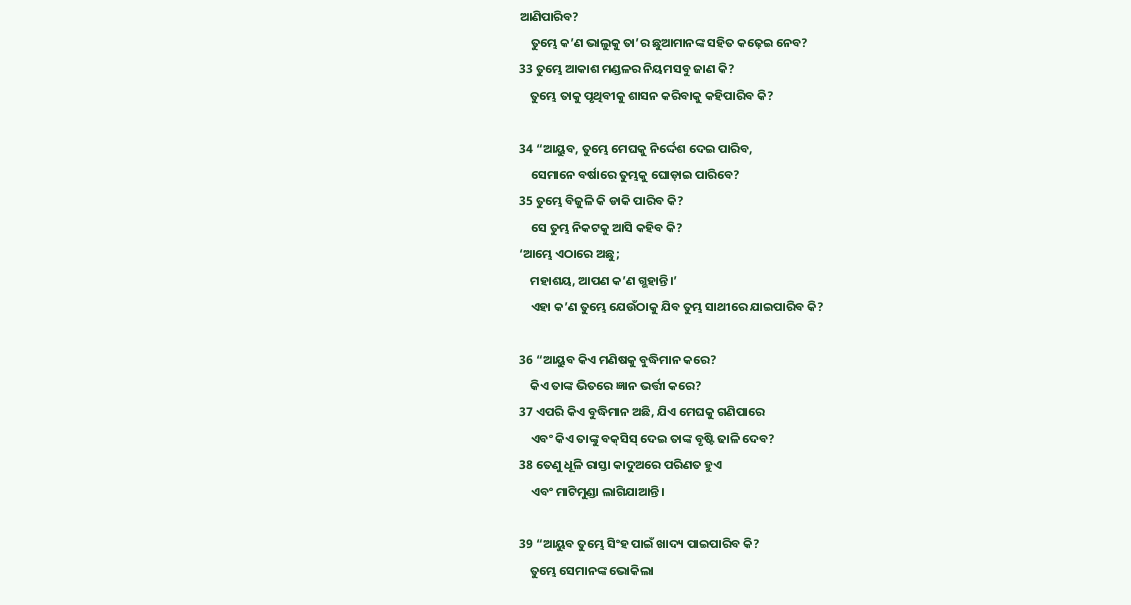ଆଣିପାରିବ?
    ତୁମ୍ଭେ କ’ଣ ଭାଲୁକୁ ତା’ର ଛୁଆମାନଙ୍କ ସହିତ କଢ଼େଇ ନେବ?
33 ତୁମ୍ଭେ ଆକାଶ ମଣ୍ଡଳର ନିୟମସବୁ ଜାଣ କି?
    ତୁମ୍ଭେ ତାକୁ ପୃଥିବୀକୁ ଶାସନ କରିବାକୁ କହିପାରିବ କି?

34 “ଆୟୁବ, ତୁମ୍ଭେ ମେଘକୁ ନିର୍ଦ୍ଦେଶ ଦେଇ ପାରିବ,
    ସେମାନେ ବର୍ଷାରେ ତୁମ୍ଭକୁ ଘୋଡ଼ାଇ ପାରିବେ?
35 ତୁମ୍ଭେ ବିଜୁଳି କି ଡାକି ପାରିବ କି?
    ସେ ତୁମ୍ଭ ନିକଟକୁ ଆସି କହିବ କି?
‘ଆମ୍ଭେ ଏଠାରେ ଅଛୁ;
    ମହାଶୟ, ଆପଣ କ’ଣ ଗ୍ଭହାନ୍ତି।’
    ଏହା କ’ଣ ତୁମ୍ଭେ ଯେଉଁଠାକୁ ଯିବ ତୁମ୍ଭ ସାଥୀରେ ଯାଇପାରିବ କି?

36 “ଆୟୁବ କିଏ ମଣିଷକୁ ବୁଦ୍ଧିମାନ କରେ?
    କିଏ ତାଙ୍କ ଭିତରେ ଜ୍ଞାନ ଭର୍ତ୍ତୀ କରେ?
37 ଏପରି କିଏ ବୁଦ୍ଧିମାନ ଅଛି, ଯିଏ ମେଘକୁ ଗଣିପାରେ
    ଏବଂ କିଏ ତାଙ୍କୁ ବ‌କ୍‌ସିସ୍ ଦେଇ ତାଙ୍କ ବୃଷ୍ଟି ଢାଳି ଦେବ?
38 ତେଣୁ ଧୂଳି ରାସ୍ତା କାଦୁଅରେ ପରିଣତ ହୁଏ
    ଏବଂ ମାଟିମୁଣ୍ଡା ଲାଗିଯାଆନ୍ତି।

39 “ଆୟୁବ ତୁମ୍ଭେ ସିଂହ ପାଇଁ ଖାଦ୍ୟ ପାଇପାରିବ କି?
    ତୁମ୍ଭେ ସେମାନଙ୍କ ଭୋକିଲା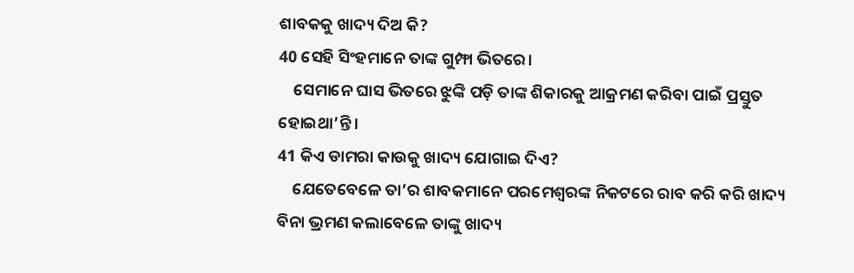ଶାବକକୁ ଖାଦ୍ୟ ଦିଅ କି?
40 ସେହି ସିଂହମାନେ ତାଙ୍କ ଗୁମ୍ଫା ଭିତରେ।
    ସେମାନେ ଘାସ ଭିତରେ ଝୁଙ୍କି ପଡ଼ି ତାଙ୍କ ଶିକାରକୁ ଆକ୍ରମଣ କରିବା ପାଇଁ ପ୍ରସ୍ତୁତ ହୋଇଥା’ନ୍ତି।
41 କିଏ ଡାମରା କାଉକୁ ଖାଦ୍ୟ ଯୋଗାଇ ଦିଏ?
    ଯେତେବେଳେ ତା’ର ଶାବକମାନେ ପରମେଶ୍ୱରଙ୍କ ନିକଟରେ ରାବ କରି କରି ଖାଦ୍ୟ ବିନା ଭ୍ରମଣ କଲାବେଳେ ତାଙ୍କୁ ଖାଦ୍ୟ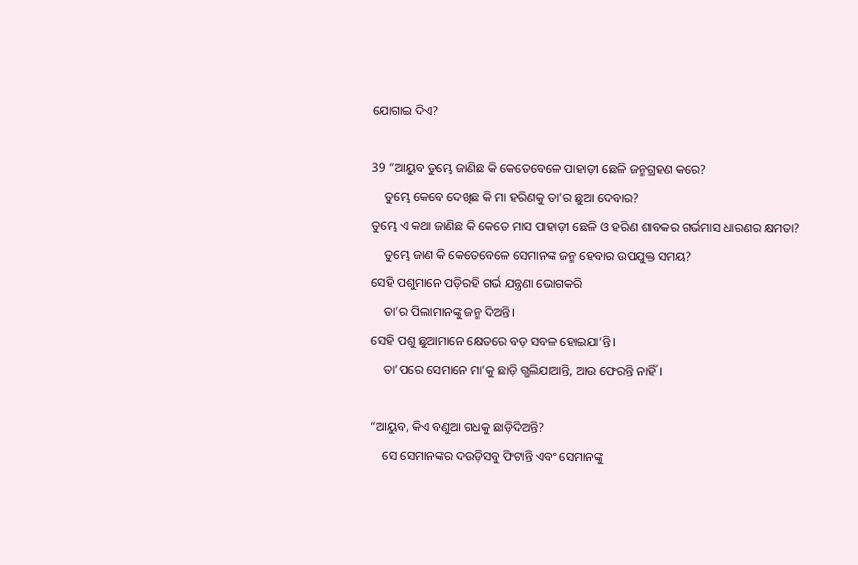ଯୋଗାଇ ଦିଏ?

39 “ଆୟୁବ ତୁମ୍ଭେ ଜାଣିଛ କି କେତେବେଳେ ପାହାଡ଼ୀ ଛେଳି ଜନ୍ମଗ୍ରହଣ କରେ?
    ତୁମ୍ଭେ କେବେ ଦେଖିଛ କି ମା ହରିଣକୁ ତା’ର ଛୁଆ ଦେବାର?
ତୁମ୍ଭେ ଏ କଥା ଜାଣିଛ କି କେତେ ମାସ ପାହାଡ଼ୀ ଛେଳି ଓ ହରିଣ ଶାବକର ଗର୍ଭମାସ ଧାରଣର କ୍ଷମତା?
    ତୁମ୍ଭେ ଜାଣ କି କେତେବେଳେ ସେମାନଙ୍କ ଜନ୍ମ ହେବାର ଉପଯୁକ୍ତ ସମୟ?
ସେହି ପଶୁମାନେ ପଡ଼ିରହି ଗର୍ଭ ଯନ୍ତ୍ରଣା ଭୋଗକରି
    ତା’ର ପିଲାମାନଙ୍କୁ ଜନ୍ମ ଦିଅନ୍ତି।
ସେହି ପଶୁ ଛୁଆମାନେ କ୍ଷେତରେ ବଡ଼ ସବଳ ହୋଇଯା’ନ୍ତି।
    ତା’ପରେ ସେମାନେ ମା’କୁ ଛାଡ଼ି ଗ୍ଭଲିଯାଆନ୍ତି, ଆଉ ଫେରନ୍ତି ନାହିଁ।

“ଆୟୁବ, କିଏ ବଣୁଆ ଗଧକୁ ଛାଡ଼ିଦିଅନ୍ତି?
    ସେ ସେମାନଙ୍କର ଦଉଡ଼ିସବୁ ଫିଟାନ୍ତି ଏବଂ ସେମାନଙ୍କୁ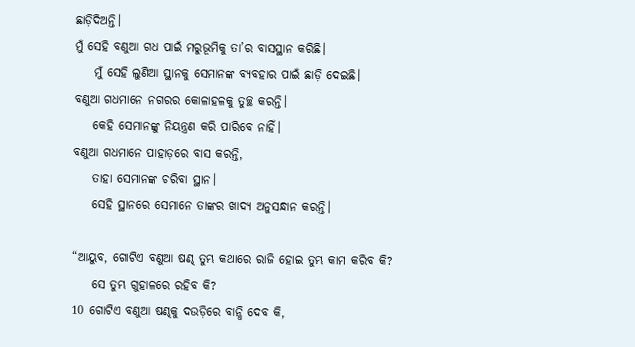ଛାଡ଼ିଦିଅନ୍ତି।
ମୁଁ ସେହି ବଣୁଆ ଗଧ ପାଇଁ ମରୁଭୂମିକୁ ତା’ର ବାସସ୍ଥାନ କରିଛି।
    ମୁଁ ସେହି ଲୁଣିଆ ସ୍ଥାନକୁ ସେମାନଙ୍କ ବ୍ୟବହାର ପାଇଁ ଛାଡ଼ି ଦେଇଛି।
ବଣୁଆ ଗଧମାନେ ନଗରର କୋଳାହଳକୁ ତୁଚ୍ଛ କରନ୍ତି।
    କେହି ସେମାନଙ୍କୁ ନିୟନ୍ତ୍ରଣ କରି ପାରିବେ ନାହିଁ।
ବଣୁଆ ଗଧମାନେ ପାହାଡ଼ରେ ବାସ କରନ୍ତି,
    ତାହା ସେମାନଙ୍କ ଚରିବା ସ୍ଥାନ।
    ସେହି ସ୍ଥାନରେ ସେମାନେ ତାଙ୍କର ଖାଦ୍ୟ ଅନୁସନ୍ଧାନ କରନ୍ତି।

“ଆୟୁବ, ଗୋଟିଏ ବଣୁଆ ଷଣ୍ଢ ତୁମ୍ଭ କଥାରେ ରାଜି ହୋଇ ତୁମ୍ଭ କାମ କରିବ କି?
    ସେ ତୁମ୍ଭ ଗୁହାଳରେ ରହିବ କି?
10 ଗୋଟିଏ ବଣୁଆ ଷଣ୍ଢକୁ ଦଉଡ଼ିରେ ବାନ୍ଧି ଦେବ କି,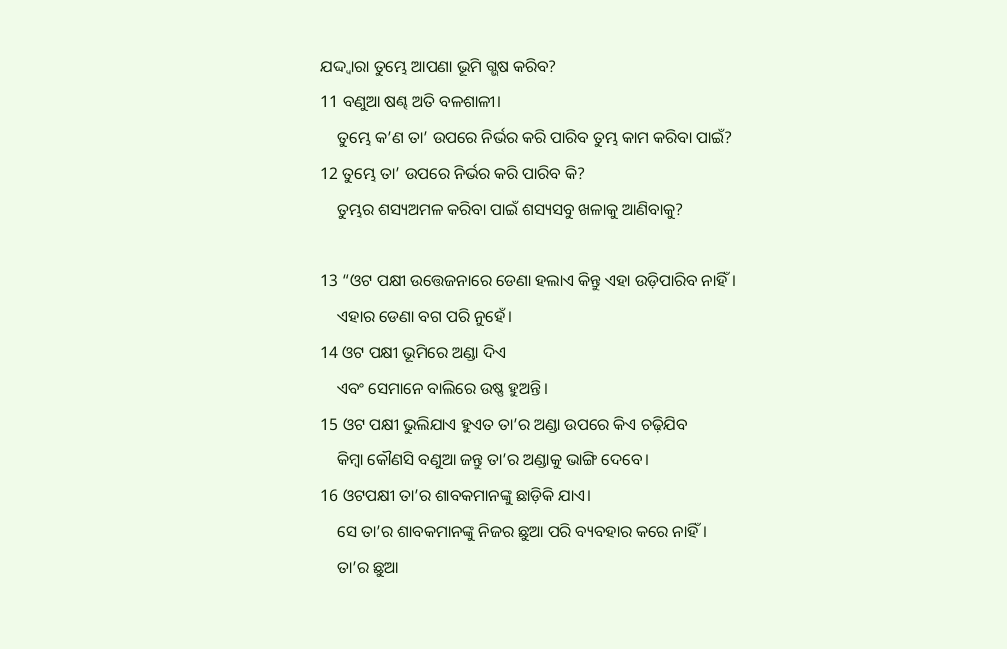ଯଦ୍ଦ୍ୱାରା ତୁମ୍ଭେ ଆପଣା ଭୂମି ଗ୍ଭଷ କରିବ?
11 ବଣୁଆ ଷଣ୍ଢ ଅତି ବଳଶାଳୀ।
    ତୁମ୍ଭେ କ’ଣ ତା’ ଉପରେ ନିର୍ଭର କରି ପାରିବ ତୁମ୍ଭ କାମ କରିବା ପାଇଁ?
12 ତୁମ୍ଭେ ତା’ ଉପରେ ନିର୍ଭର କରି ପାରିବ କି?
    ତୁମ୍ଭର ଶସ୍ୟଅମଳ କରିବା ପାଇଁ ଶସ୍ୟସବୁ ଖଳାକୁ ଆଣିବାକୁ?

13 “ଓଟ ପକ୍ଷୀ ଉତ୍ତେଜନାରେ ଡେଣା ହଲାଏ କିନ୍ତୁ ଏହା ଉଡ଼ିପାରିବ ନାହିଁ।
    ଏହାର ଡେଣା ବଗ ପରି ନୁହେଁ।
14 ଓଟ ପକ୍ଷୀ ଭୂମିରେ ଅଣ୍ଡା ଦିଏ
    ଏବଂ ସେମାନେ ବାଲିରେ ଉଷ୍ଣ ହୁଅନ୍ତି।
15 ଓଟ ପକ୍ଷୀ ଭୁଲିଯାଏ ହୁଏତ ତା’ର ଅଣ୍ଡା ଉପରେ କିଏ ଚଢ଼ିଯିବ
    କିମ୍ବା କୌଣସି ବଣୁଆ ଜନ୍ତୁ ତା’ର ଅଣ୍ଡାକୁ ଭାଙ୍ଗି ଦେବେ।
16 ଓଟପକ୍ଷୀ ତା’ର ଶାବକମାନଙ୍କୁ ଛାଡ଼ିକି ଯାଏ।
    ସେ ତା’ର ଶାବକମାନଙ୍କୁ ନିଜର ଛୁଆ ପରି ବ୍ୟବହାର କରେ ନାହିଁ।
    ତା’ର ଛୁଆ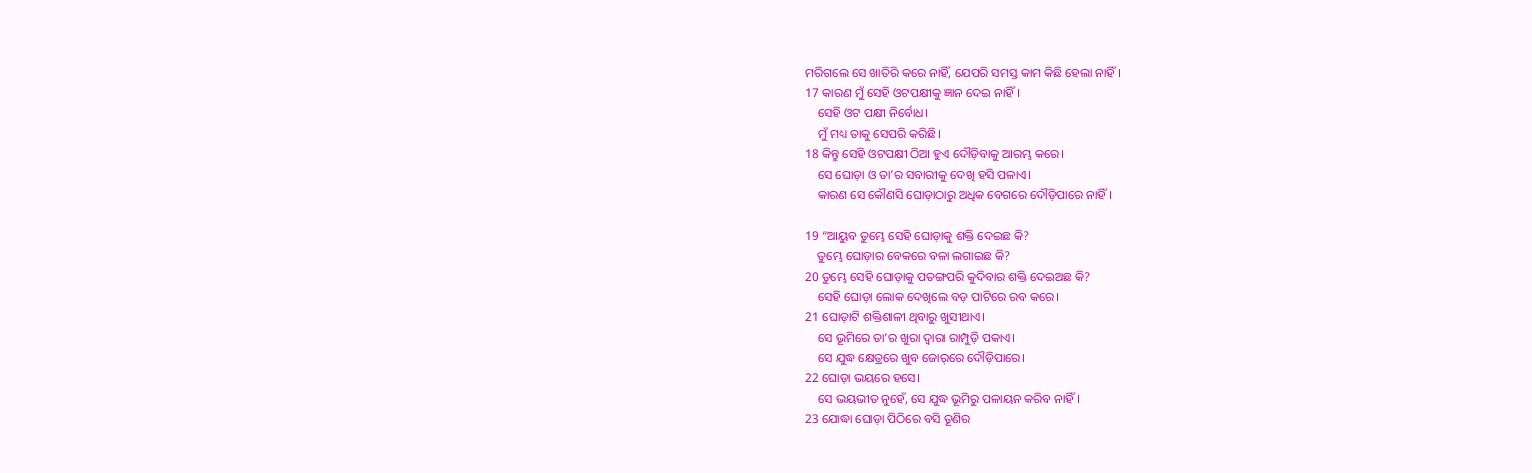ମରିଗଲେ ସେ ଖାତିରି କରେ ନାହିଁ, ଯେପରି ସମସ୍ତ କାମ କିଛି ହେଲା ନାହିଁ।
17 କାରଣ ମୁଁ ସେହି ଓଟପକ୍ଷୀକୁ ଜ୍ଞାନ ଦେଇ ନାହିଁ।
    ସେହି ଓଟ ପକ୍ଷୀ ନିର୍ବୋଧ।
    ମୁଁ ମଧ୍ୟ ତାକୁ ସେପରି କରିଛି।
18 କିନ୍ତୁ ସେହି ଓଟପକ୍ଷୀ ଠିଆ ହୁଏ ଦୌଡ଼ିବାକୁ ଆରମ୍ଭ କରେ।
    ସେ ଘୋଡ଼ା ଓ ତା’ର ସବାରୀକୁ ଦେଖି ହସି ପଳାଏ।
    କାରଣ ସେ କୌଣସି ଘୋଡ଼ାଠାରୁ ଅଧିକ ବେଗରେ ଦୌଡ଼ିପାରେ ନାହିଁ।

19 “ଆୟୁବ ତୁମ୍ଭେ ସେହି ଘୋଡ଼ାକୁ ଶକ୍ତି ଦେଇଛ କି?
    ତୁମ୍ଭେ ଘୋଡ଼ାର ବେକରେ ବଳା ଲଗାଇଛ କି?
20 ତୁମ୍ଭେ ସେହି ଘୋଡ଼ାକୁ ପତଙ୍ଗପରି କୁଦିବାର ଶକ୍ତି ଦେଇଅଛ କି?
    ସେହି ଘୋଡ଼ା ଲୋକ ଦେଖିଲେ ବଡ଼ ପାଟିରେ ରବ କରେ।
21 ଘୋଡ଼ାଟି ଶକ୍ତିଶାଳୀ ଥିବାରୁ ଖୁସୀଥାଏ।
    ସେ ଭୂମିରେ ତା’ର ଖୁରା ଦ୍ୱାରା ରାମ୍ପୁଡ଼ି ପକାଏ।
    ସେ ଯୁଦ୍ଧ କ୍ଷେତ୍ରରେ ଖୁବ ଜୋ‌ର୍‌ରେ ଦୌଡ଼ିପାରେ।
22 ଘୋଡ଼ା ଭୟରେ ହସେ।
    ସେ ଭୟଭୀତ ନୁହେଁ, ସେ ଯୁଦ୍ଧ ଭୂମିରୁ ପଳାୟନ କରିବ ନାହିଁ।
23 ଯୋଦ୍ଧା ଘୋଡ଼ା ପିଠିରେ ବସି ତୂଣିର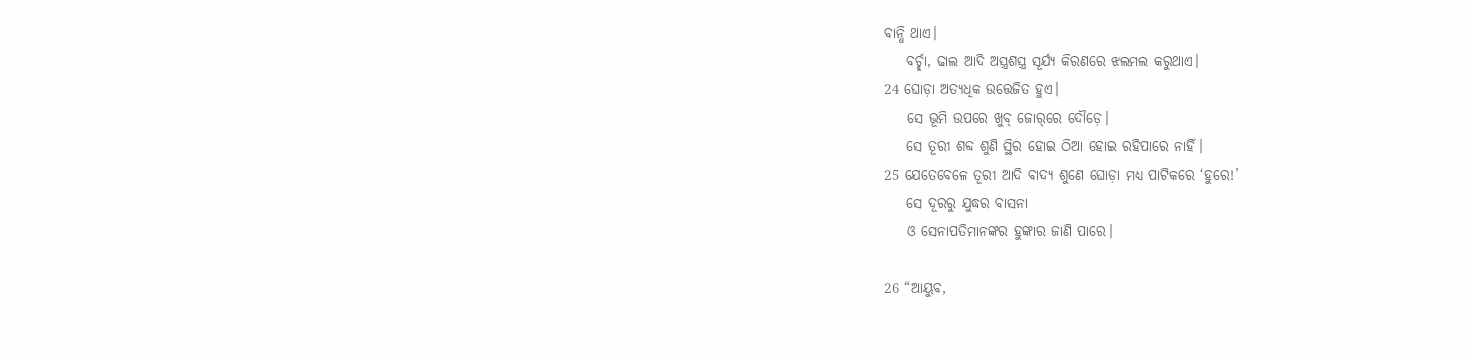ବାନ୍ଧି ଥାଏ।
    ବର୍ଚ୍ଛା, ଢାଲ ଆଦି ଅସ୍ତ୍ରଶସ୍ତ୍ର ସୂର୍ଯ୍ୟ କିରଣରେ ଝଲମଲ କରୁଥାଏ।
24 ଘୋଡ଼ା ଅତ୍ୟଧିକ ଉତ୍ତେଜିତ ହୁଏ।
    ସେ ଭୂମି ଉପରେ ଖୁବ୍ ଜୋ‌ର୍‌ରେ ଦୌଡ଼େ।
    ସେ ତୂରୀ ଶବ୍ଦ ଶୁଣି ସ୍ଥିର ହୋଇ ଠିଆ ହୋଇ ରହିପାରେ ନାହିଁ।
25 ଯେତେବେଳେ ତୂରୀ ଆଦି ବାଦ୍ୟ ଶୁଣେ ଘୋଡ଼ା ମଧ୍ୟ ପାଟିକରେ ‘ହୁରେ!’
    ସେ ଦୂରରୁ ଯୁଦ୍ଧର ବାସନା
    ଓ ସେନାପତିମାନଙ୍କର ହୁଙ୍କାର ଜାଣି ପାରେ।

26 “ଆୟୁବ,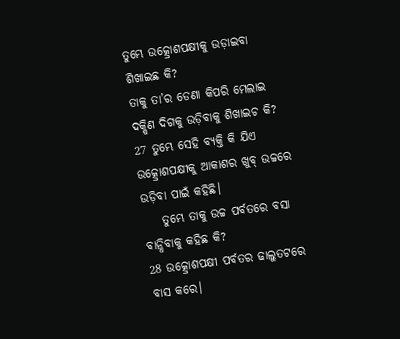ତୁମ୍ଭେ ଉତ୍କ୍ରୋଶପକ୍ଷୀକୁ ଉଡ଼ାଇବା ଶିଖାଇଛ କି?
ତାକୁ ତା’ର ଡେଣା କିପରି ମେଲାଇ ଦକ୍ଷିଣ ଦିଗକୁ ଉଡ଼ିବାକୁ ଶିଖାଇଚ କି?
27 ତୁମ୍ଭେ ସେହି ବ୍ୟକ୍ତି କି ଯିଏ ଉତ୍କ୍ରୋଶପକ୍ଷୀକୁ ଆକାଶର ଖୁବ୍ ଉଚ୍ଚରେ ଉଡ଼ିବା ପାଇଁ କହିଛି।
    ତୁମ୍ଭେ ତାକୁ ଉଚ୍ଚ ପର୍ବତରେ ବସା ବାନ୍ଧିବାକୁ କହିଛ କି?
28 ଉତ୍କ୍ରୋଶପକ୍ଷୀ ପର୍ବତର ଢାଲୁତଟରେ ବାସ କରେ।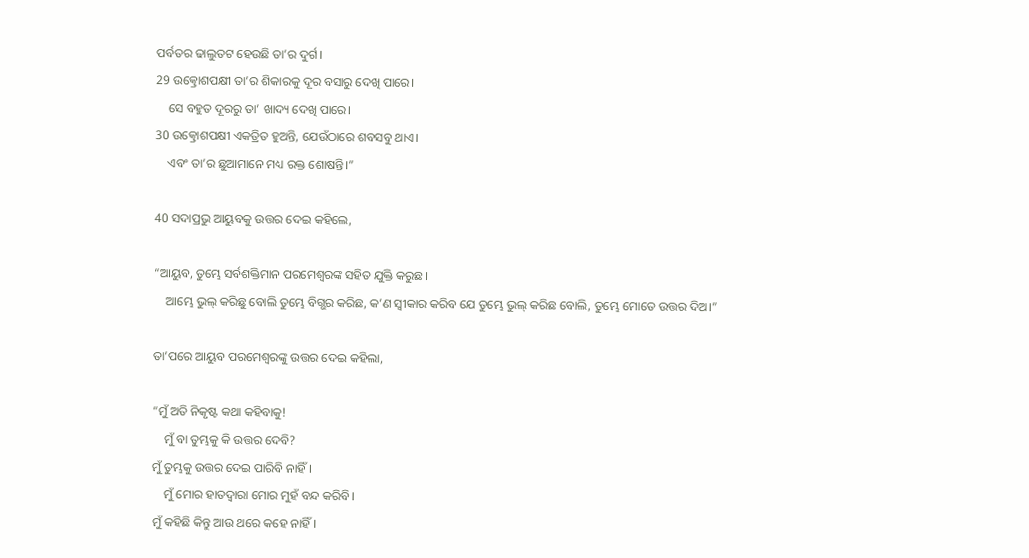ପର୍ବତର ଢାଲୁତଟ ହେଉଛି ତା’ର ଦୁର୍ଗ।
29 ଉତ୍କ୍ରୋଶପକ୍ଷୀ ତା’ର ଶିକାରକୁ ଦୂର ବସାରୁ ଦେଖି ପାରେ।
    ସେ ବହୁତ ଦୂରରୁ ତା’ ଖାଦ୍ୟ ଦେଖି ପାରେ।
30 ଉତ୍କ୍ରୋଶପକ୍ଷୀ ଏକତ୍ରିତ ହୁଅନ୍ତି, ଯେଉଁଠାରେ ଶବସବୁ ଥାଏ।
    ଏବଂ ତା’ର ଛୁଆମାନେ ମଧ୍ୟ ରକ୍ତ ଶୋଷନ୍ତି।”

40 ସଦାପ୍ରଭୁ ଆୟୁବକୁ ଉତ୍ତର ଦେଇ କହିଲେ,

“ଆୟୁବ, ତୁମ୍ଭେ ସର୍ବଶକ୍ତିମାନ ପରମେଶ୍ୱରଙ୍କ ସହିତ ଯୁକ୍ତି କରୁଛ।
    ଆମ୍ଭେ ଭୁଲ୍ କରିଛୁ ବୋଲି ତୁମ୍ଭେ ବିଗ୍ଭର କରିଛ, କ’ଣ ସ୍ୱୀକାର କରିବ ଯେ ତୁମ୍ଭେ ଭୁଲ୍ କରିଛ ବୋଲି, ତୁମ୍ଭେ ମୋତେ ଉତ୍ତର ଦିଅ।”

ତା’ପରେ ଆୟୁବ ପରମେଶ୍ୱରଙ୍କୁ ଉତ୍ତର ଦେଇ କହିଲା,

“ମୁଁ ଅତି ନିକୃଷ୍ଟ କଥା କହିବାକୁ!
    ମୁଁ ବା ତୁମ୍ଭକୁ କି ଉତ୍ତର ଦେବି?
ମୁଁ ତୁମ୍ଭକୁ ଉତ୍ତର ଦେଇ ପାରିବି ନାହିଁ।
    ମୁଁ ମୋର ହାତଦ୍ୱାରା ମୋର ମୁହଁ ବନ୍ଦ କରିବି।
ମୁଁ କହିଛି କିନ୍ତୁ ଆଉ ଥରେ କହେ ନାହିଁ।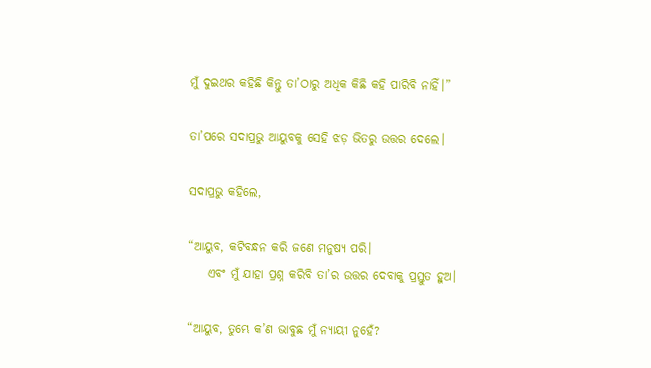ମୁଁ ଦୁଇଥର କହିଛି କିନ୍ତୁ ତା’ଠାରୁ ଅଧିକ କିଛି କହି ପାରିବି ନାହିଁ।”

ତା’ପରେ ସଦାପ୍ରଭୁ ଆୟୁବକୁ ସେହି ଝଡ଼ ଭିତରୁ ଉତ୍ତର ଦେଲେ।

ସଦାପ୍ରଭୁ କହିଲେ,

“ଆୟୁବ, କଟିବନ୍ଧନ କରି ଜଣେ ମନୁଷ୍ୟ ପରି।
    ଏବଂ ମୁଁ ଯାହା ପ୍ରଶ୍ନ କରିବି ତା’ର ଉତ୍ତର ଦେବାକୁ ପ୍ରସ୍ତୁତ ହୁଅ।

“ଆୟୁବ, ତୁମ୍ଭେ କ’ଣ ଭାବୁଛ ମୁଁ ନ୍ୟାୟୀ ନୁହେଁ?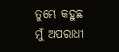ତୁମ୍ଭେ କହୁଛ ମୁଁ ଅପରାଧୀ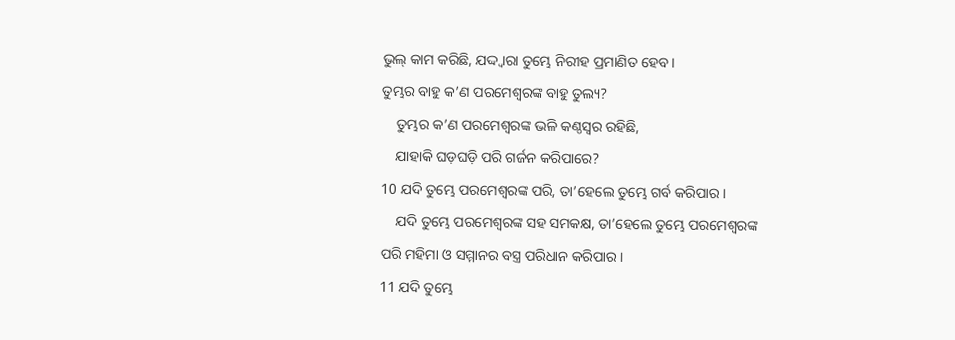ଭୁଲ୍ କାମ କରିଛି, ଯଦ୍ଦ୍ୱାରା ତୁମ୍ଭେ ନିରୀହ ପ୍ରମାଣିତ ହେବ।
ତୁମ୍ଭର ବାହୁ କ’ଣ ପରମେଶ୍ୱରଙ୍କ ବାହୁ ତୁଲ୍ୟ?
    ତୁମ୍ଭର କ’ଣ ପରମେଶ୍ୱରଙ୍କ ଭଳି କଣ୍ଠସ୍ୱର ରହିଛି,
    ଯାହାକି ଘଡ଼ଘଡ଼ି ପରି ଗର୍ଜନ କରିପାରେ?
10 ଯଦି ତୁମ୍ଭେ ପରମେଶ୍ୱରଙ୍କ ପରି, ତା’ହେଲେ ତୁମ୍ଭେ ଗର୍ବ କରିପାର।
    ଯଦି ତୁମ୍ଭେ ପରମେଶ୍ୱରଙ୍କ ସହ ସମକକ୍ଷ, ତା’ହେଲେ ତୁମ୍ଭେ ପରମେଶ୍ୱରଙ୍କ ପରି ମହିମା ଓ ସମ୍ମାନର ବସ୍ତ୍ର ପରିଧାନ କରିପାର।
11 ଯଦି ତୁମ୍ଭେ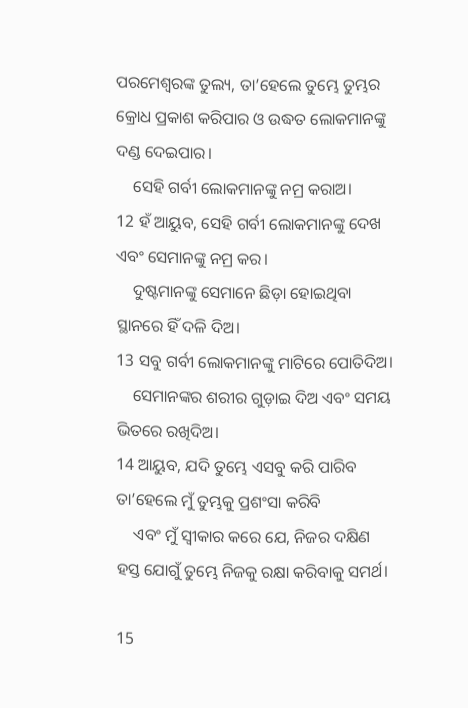ପରମେଶ୍ୱରଙ୍କ ତୁଲ୍ୟ, ତା’ହେଲେ ତୁମ୍ଭେ ତୁମ୍ଭର କ୍ରୋଧ ପ୍ରକାଶ କରିପାର ଓ ଉଦ୍ଧତ ଲୋକମାନଙ୍କୁ ଦଣ୍ଡ ଦେଇପାର।
    ସେହି ଗର୍ବୀ ଲୋକମାନଙ୍କୁ ନମ୍ର କରାଅ।
12 ହଁ ଆୟୁବ, ସେହି ଗର୍ବୀ ଲୋକମାନଙ୍କୁ ଦେଖ ଏବଂ ସେମାନଙ୍କୁ ନମ୍ର କର।
    ଦୁଷ୍ଟମାନଙ୍କୁ ସେମାନେ ଛିଡ଼ା ହୋଇଥିବା ସ୍ଥାନରେ ହିଁ ଦଳି ଦିଅ।
13 ସବୁ ଗର୍ବୀ ଲୋକମାନଙ୍କୁ ମାଟିରେ ପୋତିଦିଅ।
    ସେମାନଙ୍କର ଶରୀର ଗୁଡ଼ାଇ ଦିଅ ଏବଂ ସମୟ ଭିତରେ ରଖିଦିଅ।
14 ଆୟୁବ, ଯଦି ତୁମ୍ଭେ ଏସବୁ କରି ପାରିବ ତା’ହେଲେ ମୁଁ ତୁମ୍ଭକୁ ପ୍ରଶଂସା କରିବି
    ଏବଂ ମୁଁ ସ୍ୱୀକାର କରେ ଯେ, ନିଜର ଦକ୍ଷିଣ ହସ୍ତ ଯୋଗୁଁ ତୁମ୍ଭେ ନିଜକୁ ରକ୍ଷା କରିବାକୁ ସମର୍ଥ।

15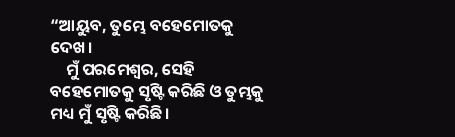“ଆୟୁବ, ତୁମ୍ଭେ ବହେମୋତକୁ ଦେଖ।
    ମୁଁ ପରମେଶ୍ୱର, ସେହି ବହେମୋତକୁ ସୃଷ୍ଟି କରିଛି ଓ ତୁମ୍ଭକୁ ମଧ୍ୟ ମୁଁ ସୃଷ୍ଟି କରିଛି।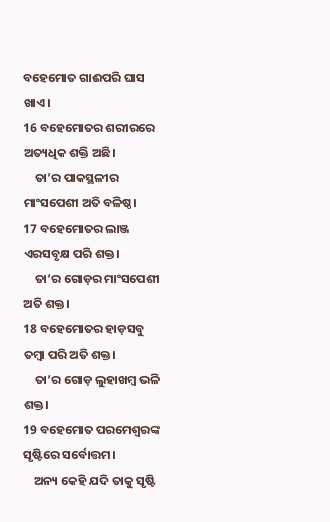ବହେମୋତ ଗାଈପରି ଘାସ ଖାଏ।
16 ବହେମୋତର ଶରୀରରେ ଅତ୍ୟଧିକ ଶକ୍ତି ଅଛି।
    ତା’ର ପାକସ୍ଥଳୀର ମାଂସପେଶୀ ଅତି ବଳିଷ୍ଠ।
17 ବହେମୋତର ଲାଞ୍ଜ ଏରସବୃକ୍ଷ ପରି ଶକ୍ତ।
    ତା’ର ଗୋଡ଼ର ମାଂସପେଶୀ ଅତି ଶକ୍ତ।
18 ବହେମୋତର ହାଡ଼ସବୁ ତମ୍ବା ପରି ଅତି ଶକ୍ତ।
    ତା’ର ଗୋଡ଼ ଲୁହାଖମ୍ବ ଭଳି ଶକ୍ତ।
19 ବହେମୋତ ପରମେଶ୍ୱରଙ୍କ ସୃଷ୍ଟିରେ ସର୍ବୋତ୍ତମ।
    ଅନ୍ୟ କେହି ଯଦି ତାକୁ ସୃଷ୍ଟି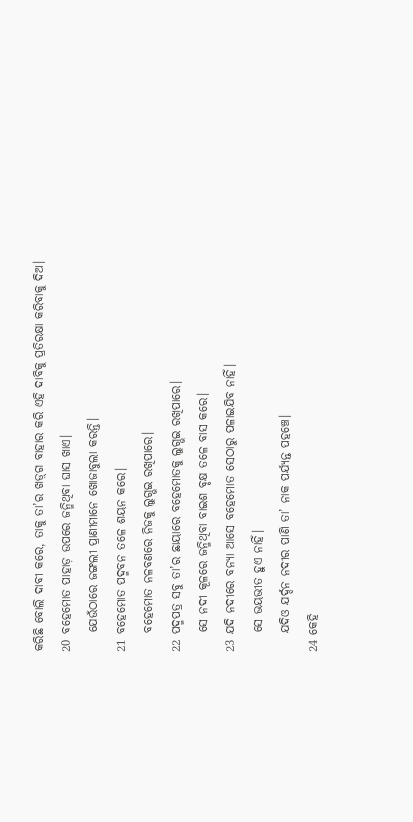କରିଛି ବୋଲି ଦାବୀ କରେ, ତାକୁ ତା’ର ‌‌ଖ‌ଡ଼୍‌ଗ ବାହାର କରି ଏହି ଦାବିକୁ ପ୍ରତିରକ୍ଷା କରିବାକୁ ଦିଅ।
20 ବହେମୋତ ପାହାଡ଼ ଉପରେ ଜନ୍ମିଥିବା ଘାସ ଖାଏ।
    ଯେଉଁଠାରେ ଜଙ୍ଗଲୀ ପ୍ରାଣୀମାନେ ଖୋଜାବୁଲା କରନ୍ତି।
21 ବହେମୋତ ପଦ୍ମବନ ତଳେ ଶୟନ କରେ।
    ବହେମୋତ ନଳବଣରେ ନିଜକୁ ଲୁଗ୍ଭଇ ରଖିପାରେ।
22 ପଦ୍ମପତ୍ର ସବୁ ତା’ର ଛାୟାରେ ବହେମୋତକୁ ଲୁଗ୍ଭଇ ରଖିପାରେ।
    ସେ ନଦୀ କୂଳରେ ଜନ୍ମିଥିବା ବାଇଶ ବୃକ୍ଷ ତଳେ ବାସ କରେ।
23 ଯଦି ନଦୀରେ ବନ୍ୟା ଆସେ ବହେମୋତ ସେଠାରୁ ପଳାଇଯିବ ନାହିଁ।
    ସେ ଭୟଭୀତ ହୁଏ ନାହିଁ।
    ଯଦିଓ ଯର୍ଦ୍ଦନ ନଦୀର ପାଣି ତା’ ନାକ ପର୍ଯ୍ୟନ୍ତ ପହଞ୍ଚେ।
24 କେହି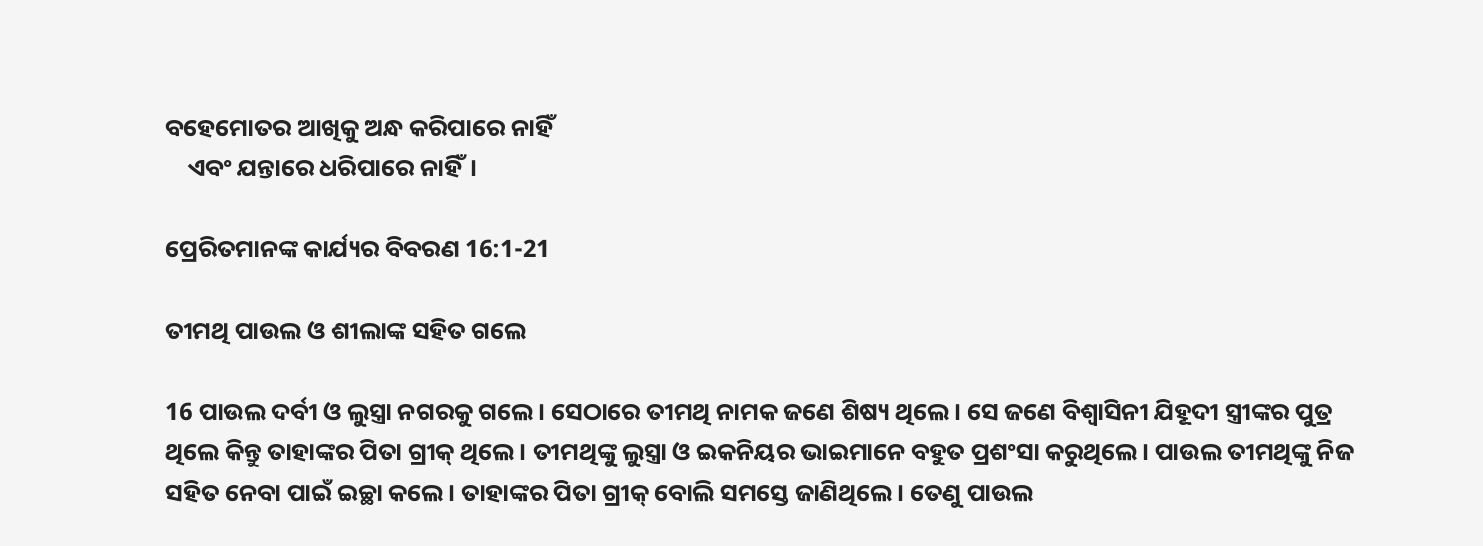ବହେମୋତର ଆଖିକୁ ଅନ୍ଧ କରିପାରେ ନାହିଁ
    ଏବଂ ଯନ୍ତାରେ ଧରିପାରେ ନାହିଁ।

ପ୍ରେରିତମାନଙ୍କ କାର୍ଯ୍ୟର ବିବରଣ 16:1-21

ତୀମଥି ପାଉଲ ଓ ଶୀଲାଙ୍କ ସହିତ ଗଲେ

16 ପାଉଲ ଦର୍ବୀ ଓ ଲୁସ୍ତ୍ରା ନଗରକୁ ଗଲେ। ସେଠାରେ ତୀମଥି ନାମକ ଜଣେ ଶିଷ୍ୟ ଥିଲେ। ସେ ଜଣେ ବିଶ୍ୱାସିନୀ ଯିହୂଦୀ ସ୍ତ୍ରୀଙ୍କର ପୁତ୍ର ଥିଲେ କିନ୍ତୁ ତାହାଙ୍କର ପିତା ଗ୍ରୀକ୍ ଥିଲେ। ତୀମଥିଙ୍କୁ ଲୁସ୍ତ୍ରା ଓ ଇକନିୟର ଭାଇମାନେ ବହୁତ ପ୍ରଶଂସା କରୁଥିଲେ। ପାଉଲ ତୀମଥିଙ୍କୁ ନିଜ ସହିତ ନେବା ପାଇଁ ଇଚ୍ଛା କଲେ। ତାହାଙ୍କର ପିତା ଗ୍ରୀକ୍ ବୋଲି ସମସ୍ତେ ଜାଣିଥିଲେ। ତେଣୁ ପାଉଲ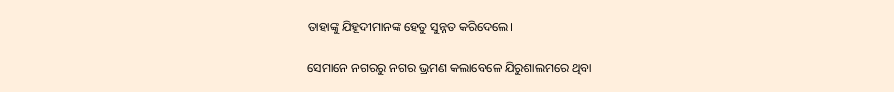ତାହାଙ୍କୁ ଯିହୂଦୀମାନଙ୍କ ହେତୁ ସୁନ୍ନତ କରିଦେଲେ।

ସେମାନେ ନଗରରୁ ନଗର ଭ୍ରମଣ କଲାବେଳେ ଯିରୁଶାଲମରେ ଥିବା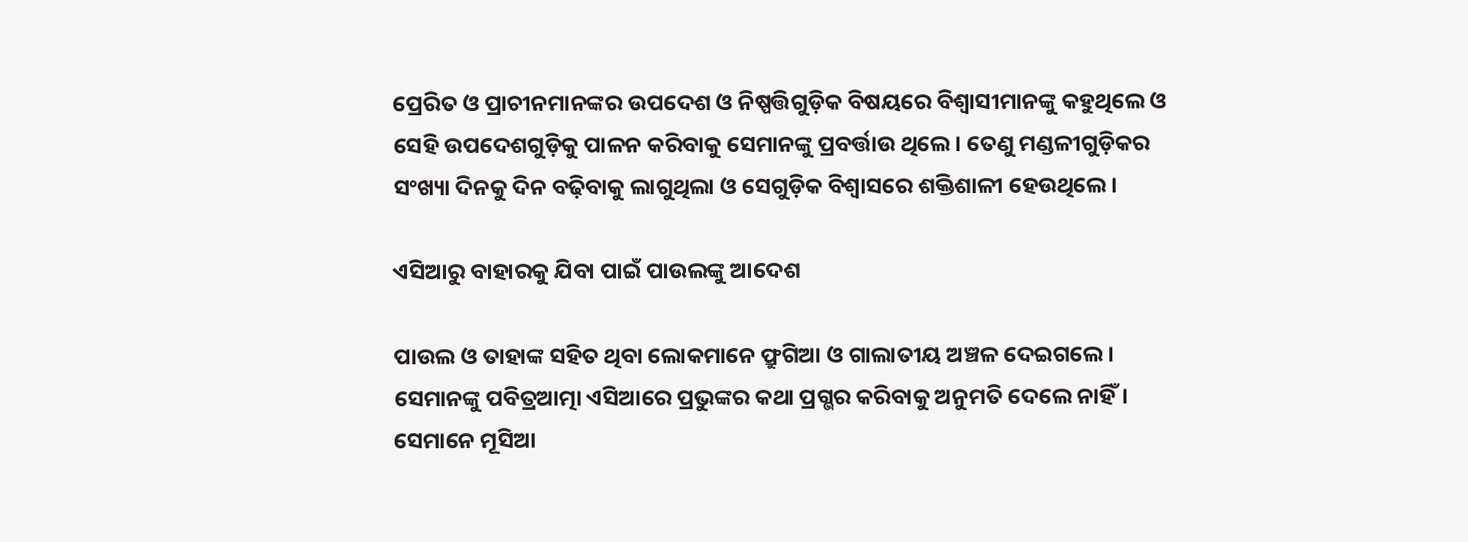ପ୍ରେରିତ ଓ ପ୍ରାଚୀନମାନଙ୍କର ଉପଦେଶ ଓ ନିଷ୍ପତ୍ତିଗୁଡ଼ିକ ବିଷୟରେ ବିଶ୍ୱାସୀମାନଙ୍କୁ କହୁଥିଲେ ଓ ସେହି ଉପଦେଶଗୁଡ଼ିକୁ ପାଳନ କରିବାକୁ ସେମାନଙ୍କୁ ପ୍ରବର୍ତ୍ତାଉ ଥିଲେ। ତେଣୁ ମଣ୍ଡଳୀଗୁଡ଼ିକର ସଂଖ୍ୟା ଦିନକୁ ଦିନ ବଢ଼ିବାକୁ ଲାଗୁଥିଲା ଓ ସେଗୁଡ଼ିକ ବିଶ୍ୱାସରେ ଶକ୍ତିଶାଳୀ ହେଉଥିଲେ।

ଏସିଆରୁ ବାହାରକୁ ଯିବା ପାଇଁ ପାଉଲଙ୍କୁ ଆଦେଶ

ପାଉଲ ଓ ତାହାଙ୍କ ସହିତ ଥିବା ଲୋକମାନେ ଫ୍ରୁଗିଆ ଓ ଗାଲାତୀୟ ଅଞ୍ଚଳ ଦେଇଗଲେ। ସେମାନଙ୍କୁ ପବିତ୍ରଆତ୍ମା ଏସିଆରେ ପ୍ରଭୁଙ୍କର କଥା ପ୍ରଗ୍ଭର କରିବାକୁ ଅନୁମତି ଦେଲେ ନାହିଁ। ସେମାନେ ମୂସିଆ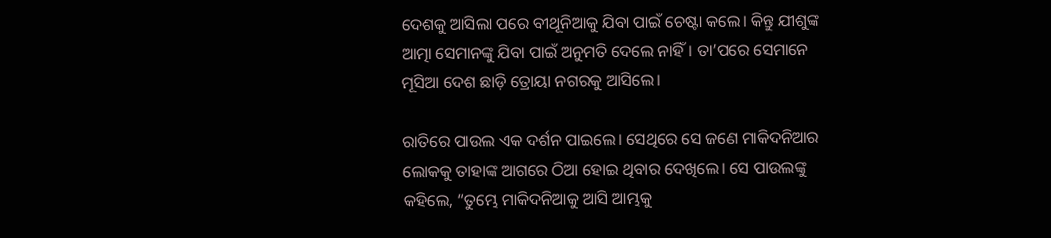ଦେଶକୁ ଆସିଲା ପରେ ବୀଥୂନିଆକୁ ଯିବା ପାଇଁ ଚେଷ୍ଟା କଲେ। କିନ୍ତୁ ଯୀଶୁଙ୍କ ଆତ୍ମା ସେମାନଙ୍କୁ ଯିବା ପାଇଁ ଅନୁମତି ଦେଲେ ନାହିଁ। ତା’ପରେ ସେମାନେ ମୂସିଆ ଦେଶ ଛାଡ଼ି ତ୍ରୋୟା ନଗରକୁ ଆସିଲେ।

ରାତିରେ ପାଉଲ ଏକ ଦର୍ଶନ ପାଇଲେ। ସେଥିରେ ସେ ଜଣେ ମାକିଦନିଆର ଲୋକକୁ ତାହାଙ୍କ ଆଗରେ ଠିଆ ହୋଇ ଥିବାର ଦେଖିଲେ। ସେ ପାଉଲଙ୍କୁ କହିଲେ, “ତୁମ୍ଭେ ମାକିଦନିଆକୁ ଆସି ଆମ୍ଭକୁ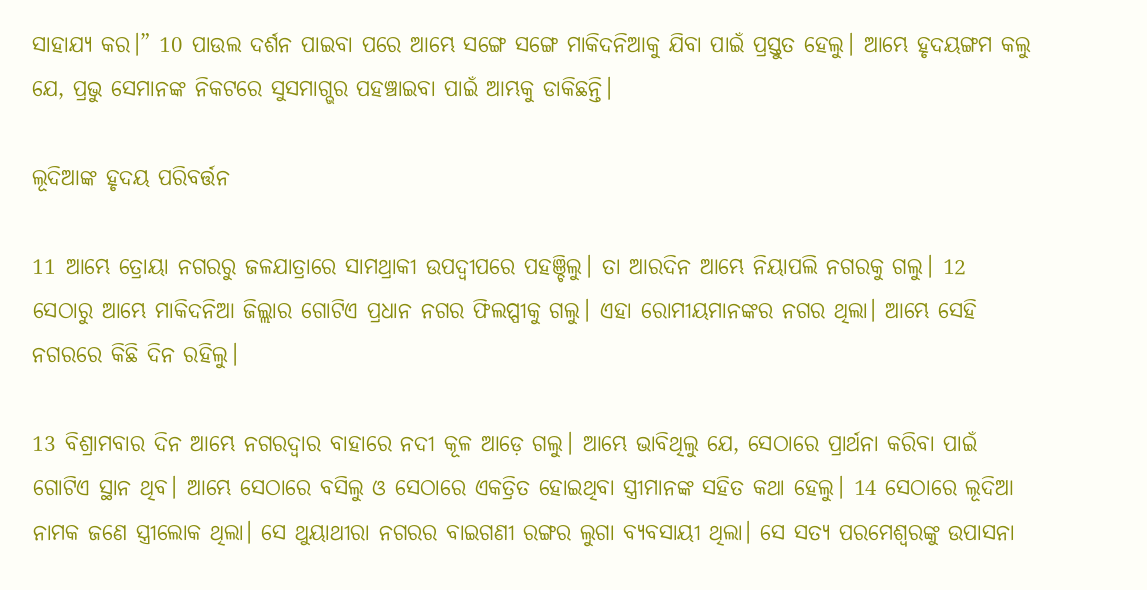ସାହାଯ୍ୟ କର।” 10 ପାଉଲ ଦର୍ଶନ ପାଇବା ପରେ ଆମ୍ଭେ ସଙ୍ଗେ ସଙ୍ଗେ ମାକିଦନିଆକୁ ଯିବା ପାଇଁ ପ୍ରସ୍ତୁତ ହେଲୁ। ଆମ୍ଭେ ହୃଦୟଙ୍ଗମ କଲୁ ଯେ, ପ୍ରଭୁ ସେମାନଙ୍କ ନିକଟରେ ସୁସମାଗ୍ଭର ପହଞ୍ଚାଇବା ପାଇଁ ଆମ୍ଭକୁ ଡାକିଛନ୍ତି।

ଲୂଦିଆଙ୍କ ହୃଦୟ ପରିବର୍ତ୍ତନ

11 ଆମ୍ଭେ ତ୍ରୋୟା ନଗରରୁ ଜଳଯାତ୍ରାରେ ସାମଥ୍ରାକୀ ଉପଦ୍ୱୀପରେ ପହଞ୍ଚିଲୁ। ତା ଆରଦିନ ଆମ୍ଭେ ନିୟାପଲି ନଗରକୁ ଗଲୁ। 12 ସେଠାରୁ ଆମ୍ଭେ ମାକିଦନିଆ ଜିଲ୍ଲାର ଗୋଟିଏ ପ୍ରଧାନ ନଗର ଫିଲପ୍ପୀକୁ ଗଲୁ। ଏହା ରୋମୀୟମାନଙ୍କର ନଗର ଥିଲା। ଆମ୍ଭେ ସେହି ନଗରରେ କିଛି ଦିନ ରହିଲୁ।

13 ବିଶ୍ରାମବାର ଦିନ ଆମ୍ଭେ ନଗରଦ୍ୱାର ବାହାରେ ନଦୀ କୂଳ ଆଡ଼େ ଗଲୁ। ଆମ୍ଭେ ଭାବିଥିଲୁ ଯେ, ସେଠାରେ ପ୍ରାର୍ଥନା କରିବା ପାଇଁ ଗୋଟିଏ ସ୍ଥାନ ଥିବ। ଆମ୍ଭେ ସେଠାରେ ବସିଲୁ ଓ ସେଠାରେ ଏକତ୍ରିତ ହୋଇଥିବା ସ୍ତ୍ରୀମାନଙ୍କ ସହିତ କଥା ହେଲୁ। 14 ସେଠାରେ ଲୂଦିଆ ନାମକ ଜଣେ ସ୍ତ୍ରୀଲୋକ ଥିଲା। ସେ ଥୁୟାଥୀରା ନଗରର ବାଇଗଣୀ ରଙ୍ଗର ଲୁଗା ବ୍ୟବସାୟୀ ଥିଲା। ସେ ସତ୍ୟ ପରମେଶ୍ୱରଙ୍କୁ ଉପାସନା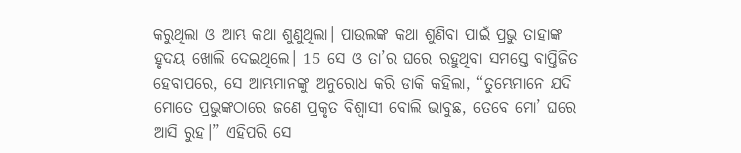କରୁଥିଲା ଓ ଆମ୍ଭ କଥା ଶୁଣୁଥିଲା। ପାଉଲଙ୍କ କଥା ଶୁଣିବା ପାଇଁ ପ୍ରଭୁ ତାହାଙ୍କ ହୃଦୟ ଖୋଲି ଦେଇଥିଲେ। 15 ସେ ଓ ତା’ର ଘରେ ରହୁଥିବା ସମସ୍ତେ ବାପ୍ତିଜିତ ହେବାପରେ, ସେ ଆମ୍ଭମାନଙ୍କୁ ଅନୁରୋଧ କରି ଡାକି କହିଲା, “ତୁମ୍ଭେମାନେ ଯଦି ମୋତେ ପ୍ରଭୁଙ୍କଠାରେ ଜଣେ ପ୍ରକୃତ ବିଶ୍ୱାସୀ ବୋଲି ଭାବୁଛ, ତେବେ ମୋ’ ଘରେ ଆସି ରୁହ।” ଏହିପରି ସେ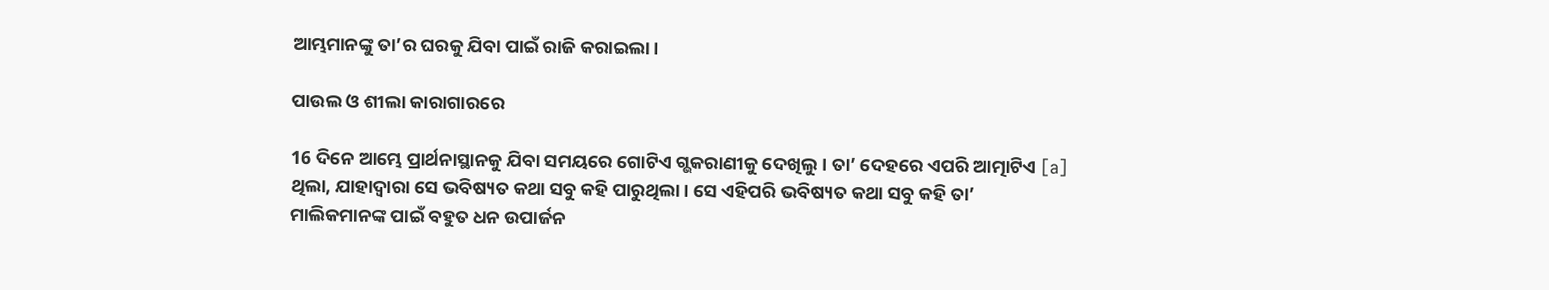ଆମ୍ଭମାନଙ୍କୁ ତା’ର ଘରକୁ ଯିବା ପାଇଁ ରାଜି କରାଇଲା।

ପାଉଲ ଓ ଶୀଲା କାରାଗାରରେ

16 ଦିନେ ଆମ୍ଭେ ପ୍ରାର୍ଥନାସ୍ଥାନକୁ ଯିବା ସମୟରେ ଗୋଟିଏ ଗ୍ଭକରାଣୀକୁ ଦେଖିଲୁ। ତା’ ଦେହରେ ଏପରି ଆତ୍ମାଟିଏ [a] ଥିଲା, ଯାହାଦ୍ୱାରା ସେ ଭବିଷ୍ୟତ କଥା ସବୁ କହି ପାରୁଥିଲା। ସେ ଏହିପରି ଭବିଷ୍ୟତ କଥା ସବୁ କହି ତା’ ମାଲିକମାନଙ୍କ ପାଇଁ ବହୁତ ଧନ ଉପାର୍ଜନ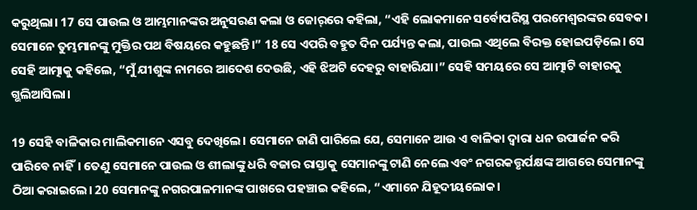କରୁଥିଲା। 17 ସେ ପାଉଲ ଓ ଆମ୍ଭମାନଙ୍କର ଅନୁସରଣ କଲା ଓ ଜୋ‌ର୍‌‌ରେ କହିଲା, “ଏହି ଲୋକମାନେ ସର୍ବୋପରିସ୍ଥ ପରମେଶ୍ୱରଙ୍କର ସେବକ। ସେମାନେ ତୁମ୍ଭମାନଙ୍କୁ ମୁକ୍ତିର ପଥ ବିଷୟରେ କହୁଛନ୍ତି।” 18 ସେ ଏପରି ବହୁତ ଦିନ ପର୍ଯ୍ୟନ୍ତ କଲା, ପାଉଲ ଏଥିଲେ ବିରକ୍ତ ହୋଇପଡ଼ିଲେ। ସେ ସେହି ଆତ୍ମାକୁ କହିଲେ, “ମୁଁ ଯୀଶୁଙ୍କ ନାମରେ ଆଦେଶ ଦେଉଛି, ଏହି ଝିଅଟି ଦେହରୁ ବାହାରିଯା।” ସେହି ସମୟରେ ସେ ଆତ୍ମାଟି ବାହାରକୁ ଗ୍ଭଲିଆସିଲା।

19 ସେହି ବାଳିକାର ମାଲିକମାନେ ଏସବୁ ଦେଖିଲେ। ସେମାନେ ଜାଣି ପାରିଲେ ଯେ, ସେମାନେ ଆଉ ଏ ବାଳିକା ଦ୍ୱାରା ଧନ ଉପାର୍ଜନ କରି ପାରିବେ ନାହିଁ। ତେଣୁ ସେମାନେ ପାଉଲ ଓ ଶୀଲାଙ୍କୁ ଧରି ବଜାର ରାସ୍ତାକୁ ସେମାନଙ୍କୁ ଟାଣି ନେଲେ ଏବଂ ନଗରକତ୍ତୃର୍ପକ୍ଷଙ୍କ ଆଗରେ ସେମାନଙ୍କୁ ଠିଆ କରାଇଲେ। 20 ସେମାନଙ୍କୁ ନଗରପାଳମାନଙ୍କ ପାଖରେ ପହଞ୍ଚାଇ କହିଲେ, “ଏମାନେ ଯିହୂଦୀୟଲୋକ।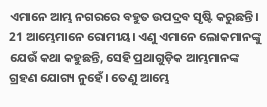ଏମାନେ ଆମ୍ଭ ନଗରରେ ବହୁତ ଉପଦ୍ରବ ସୃଷ୍ଟି କରୁଛନ୍ତି। 21 ଆମ୍ଭେମାନେ ରୋମୀୟ। ଏଣୁ ଏମାନେ ଲୋକମାନଙ୍କୁ ଯେଉଁ କଥା କହୁଛନ୍ତି, ସେହି ପ୍ରଥାଗୁଡ଼ିକ ଆମ୍ଭମାନଙ୍କ ଗ୍ରହଣ ଯୋଗ୍ୟ ନୁହେଁ। ତେଣୁ ଆମ୍ଭେ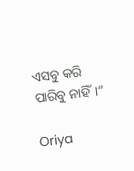ଏସବୁ କରି ପାରିବୁ ନାହିଁ।”

Oriya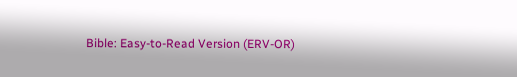Bible: Easy-to-Read Version (ERV-OR)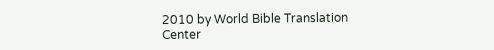2010 by World Bible Translation Center